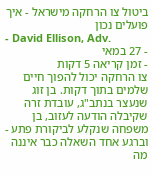ביטול צו הרחקה מישראל - איך פועלים נכון
- David Ellison, Adv.
- 27 במאי
- זמן קריאה 5 דקות
צו הרחקה יכול להפוך חיים שלמים בתוך דקות. בן זוג שנעצר בנתב"ג, עובדת זרה שקיבלה הודעה לעזוב, בן משפחה שנקלע לביקורת פתע - וברגע אחד השאלה כבר איננה מה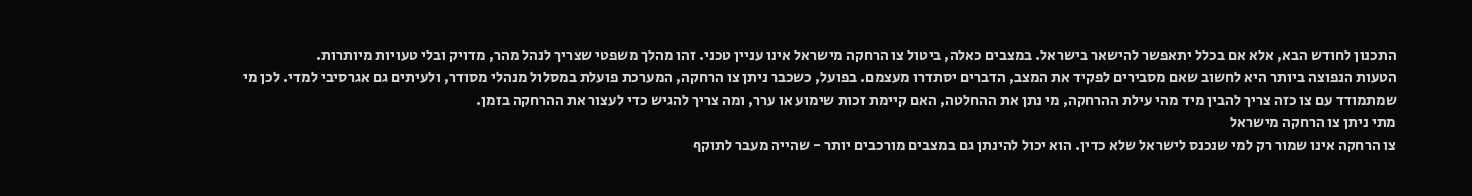התכנון לחודש הבא, אלא אם בכלל יתאפשר להישאר בישראל. במצבים כאלה, ביטול צו הרחקה מישראל אינו עניין טכני. זהו מהלך משפטי שצריך לנהל מהר, מדויק ובלי טעויות מיותרות.
הטעות הנפוצה ביותר היא לחשוב שאם מסבירים לפקיד את המצב, הדברים יסתדרו מעצמם. בפועל, כשכבר ניתן צו הרחקה, המערכת פועלת במסלול מנהלי מסודר, ולעיתים גם אגרסיבי למדי. לכן מי שמתמודד עם צו כזה צריך להבין מיד מהי עילת ההרחקה, מי נתן את ההחלטה, האם קיימת זכות שימוע או ערר, ומה צריך להגיש כדי לעצור את ההרחקה בזמן.
מתי ניתן צו הרחקה מישראל
צו הרחקה אינו שמור רק למי שנכנס לישראל שלא כדין. הוא יכול להינתן גם במצבים מורכבים יותר - שהייה מעבר לתוקף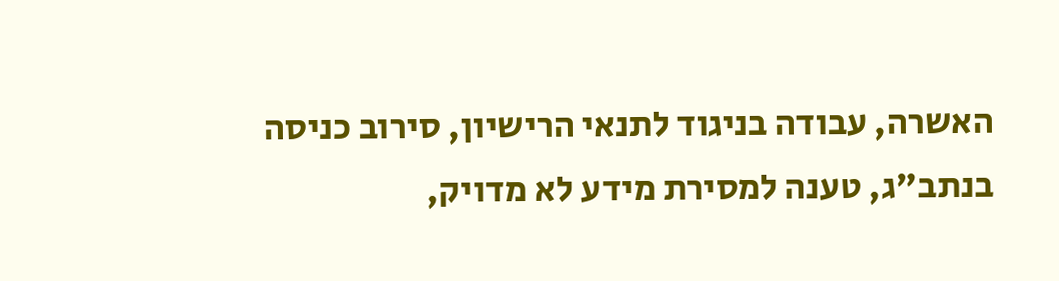האשרה, עבודה בניגוד לתנאי הרישיון, סירוב כניסה בנתב"ג, טענה למסירת מידע לא מדויק,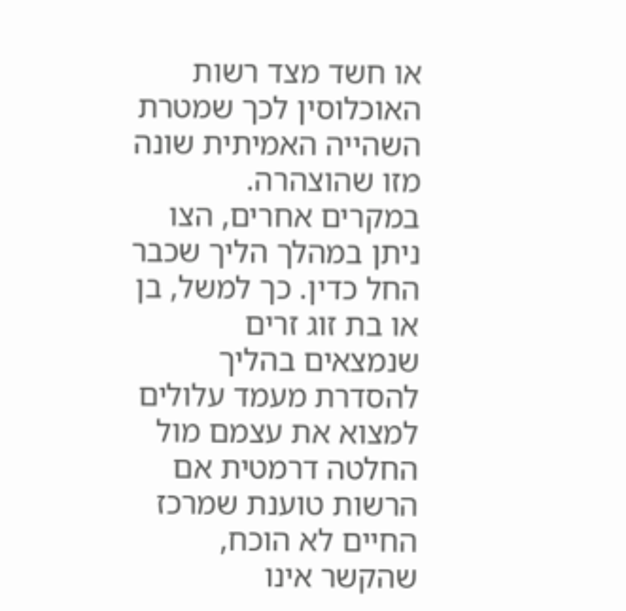או חשד מצד רשות האוכלוסין לכך שמטרת השהייה האמיתית שונה מזו שהוצהרה.
במקרים אחרים, הצו ניתן במהלך הליך שכבר החל כדין. כך למשל, בן או בת זוג זרים שנמצאים בהליך להסדרת מעמד עלולים למצוא את עצמם מול החלטה דרמטית אם הרשות טוענת שמרכז החיים לא הוכח, שהקשר אינו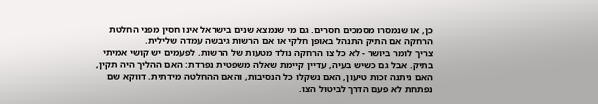כן, או שנמסרו מסמכים חסרים. גם מי שנמצא שנים בישראל אינו חסין מפני החלטת הרחקה אם התיק התנהל באופן חלקי או אם הרשות גיבשה עמדה שלילית.
צריך לומר ביושר - לא כל צו הרחקה נולד מטעות של הרשות. לפעמים יש קושי אמיתי בתיק. אבל גם כשיש בעיה, עדיין קיימת שאלה משפטית נפרדת: האם ההליך היה תקין, האם ניתנה זכות טיעון, האם נשקלו כל הנסיבות, והאם ההחלטה מידתית. דווקא שם נפתחת לא פעם הדרך לביטול הצו.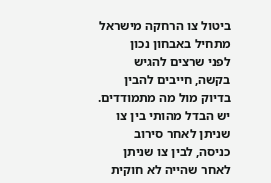ביטול צו הרחקה מישראל מתחיל באבחון נכון
לפני שרצים להגיש בקשה, חייבים להבין בדיוק מול מה מתמודדים. יש הבדל מהותי בין צו שניתן לאחר סירוב כניסה, לבין צו שניתן לאחר שהייה לא חוקית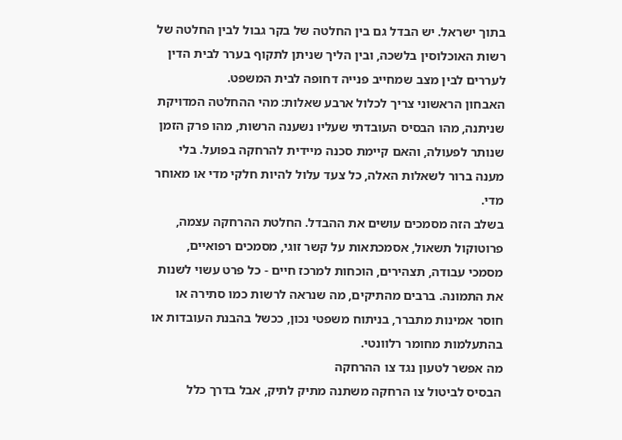בתוך ישראל. יש הבדל גם בין החלטה של בקר גבול לבין החלטה של רשות האוכלוסין בלשכה, ובין הליך שניתן לתקוף בערר לבית הדין לעררים לבין מצב שמחייב פנייה דחופה לבית המשפט.
האבחון הראשוני צריך לכלול ארבע שאלות: מהי ההחלטה המדויקת שניתנה, מהו הבסיס העובדתי שעליו נשענה הרשות, מהו פרק הזמן שנותר לפעולה, והאם קיימת סכנה מיידית להרחקה בפועל. בלי מענה ברור לשאלות האלה, כל צעד עלול להיות חלקי מדי או מאוחר מדי.
בשלב הזה מסמכים עושים את ההבדל. החלטת ההרחקה עצמה, פרוטוקול תשאול, אסמכתאות על קשר זוגי, מסמכים רפואיים, מסמכי עבודה, תצהירים, הוכחות למרכז חיים - כל פרט עשוי לשנות את התמונה. ברבים מהתיקים, מה שנראה לרשות כמו סתירה או חוסר אמינות מתברר, בניתוח משפטי נכון, ככשל בהבנת העובדות או בהתעלמות מחומר רלוונטי.
מה אפשר לטעון נגד צו ההרחקה
הבסיס לביטול צו הרחקה משתנה מתיק לתיק, אבל בדרך כלל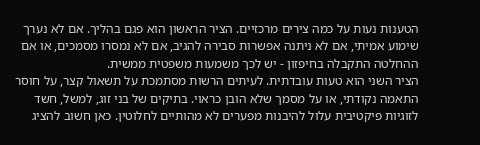הטענות נעות על כמה צירים מרכזיים. הציר הראשון הוא פגם בהליך. אם לא נערך שימוע אמיתי, אם לא ניתנה אפשרות סבירה להגיב, אם לא נמסרו מסמכים, או אם ההחלטה התקבלה בחיפזון - יש לכך משמעות משפטית ממשית.
הציר השני הוא טעות עובדתית. לעיתים הרשות מסתמכת על תשאול קצר, על חוסר התאמה נקודתי, או על מסמך שלא הובן כראוי. בתיקים של בני זוג, למשל, חשד לזוגיות פיקטיבית עלול להיבנות מפערים לא מהותיים לחלוטין. כאן חשוב להציג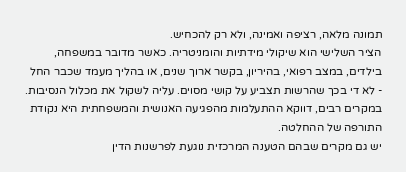תמונה מלאה, רציפה ואמינה, ולא רק להכחיש.
הציר השלישי הוא שיקולי מידתיות והומניטריה. כאשר מדובר במשפחה, בילדים, במצב רפואי, בהיריון, בקשר ארוך שנים, או בהליך מעמד שכבר החל - לא די בכך שהרשות תצביע על קושי מסוים. עליה לשקול את מכלול הנסיבות. במקרים רבים, דווקא ההתעלמות מהפגיעה האנושית והמשפחתית היא נקודת התורפה של ההחלטה.
יש גם מקרים שבהם הטענה המרכזית נוגעת לפרשנות הדין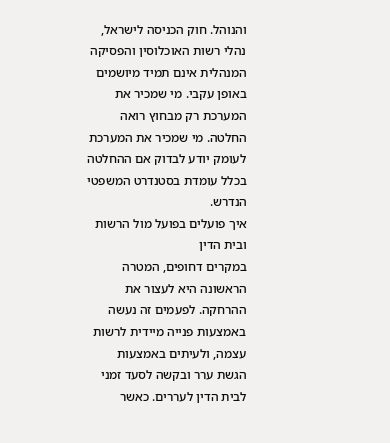והנוהל. חוק הכניסה לישראל, נהלי רשות האוכלוסין והפסיקה המנהלית אינם תמיד מיושמים באופן עקבי. מי שמכיר את המערכת רק מבחוץ רואה החלטה. מי שמכיר את המערכת לעומק יודע לבדוק אם ההחלטה בכלל עומדת בסטנדרט המשפטי הנדרש.
איך פועלים בפועל מול הרשות ובית הדין
במקרים דחופים, המטרה הראשונה היא לעצור את ההרחקה. לפעמים זה נעשה באמצעות פנייה מיידית לרשות עצמה, ולעיתים באמצעות הגשת ערר ובקשה לסעד זמני לבית הדין לעררים. כאשר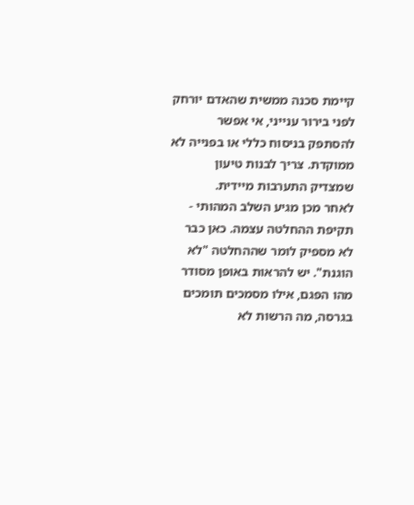קיימת סכנה ממשית שהאדם יורחק לפני בירור ענייני, אי אפשר להסתפק בניסוח כללי או בפנייה לא ממוקדת. צריך לבנות טיעון שמצדיק התערבות מיידית.
לאחר מכן מגיע השלב המהותי - תקיפת ההחלטה עצמה. כאן כבר לא מספיק לומר שההחלטה "לא הוגנת". יש להראות באופן מסודר מהו הפגם, אילו מסמכים תומכים בגרסה, מה הרשות לא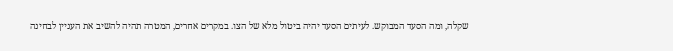שקלה, ומה הסעד המבוקש. לעיתים הסעד יהיה ביטול מלא של הצו. במקרים אחרים, המטרה תהיה להשיב את העניין לבחינה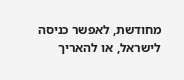מחודשת, לאפשר כניסה לישראל, או להאריך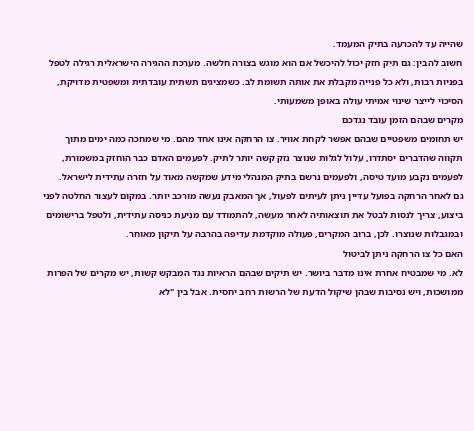שהייה עד להכרעה בתיק המעמד.
חשוב להבין: גם תיק חזק יכול להיכשל אם הוא מוגש בצורה חלשה. מערכת ההגירה הישראלית רגילה לטפל בפניות רבות, ולא כל פנייה מקבלת את אותה תשומת לב. כשמציגים תשתית עובדתית ומשפטית מדויקת, הסיכוי לייצר שינוי אמיתי עולה באופן משמעותי.
מקרים שבהם הזמן עובד נגדכם
יש תחומים משפטיים שבהם אפשר לקחת אוויר. צו הרחקה אינו אחד מהם. מי שמחכה כמה ימים מתוך תקווה שהדברים יסתדרו, עלול לגלות שנוצר נזק קשה יותר לתיק. לפעמים האדם כבר הוחזק במשמורת, לפעמים נקבע מועד טיסה, ולפעמים נרשם בתיק המנהלי מידע שמקשה מאוד על חזרה עתידית לישראל.
גם לאחר הרחקה בפועל עדיין ניתן לעיתים לפעול, אך המאבק נעשה מורכב יותר. במקום לעצור החלטה לפני ביצוע, צריך לנסות לבטל את תוצאותיה לאחר מעשה, להתמודד עם מניעת כניסה עתידית, ולטפל ברישומים ובמגבלות שנוצרו. לכן, ברוב המקרים, פעולה מוקדמת עדיפה בהרבה על תיקון מאוחר.
האם כל צו הרחקה ניתן לביטול
לא. מי שמבטיח אחרת אינו מדבר ביושר. יש תיקים שבהם הראיות נגד המבקש קשות, יש מקרים של הפרות ממושכות, ויש נסיבות שבהן שיקול הדעת של הרשות רחב יחסית. אבל בין "לא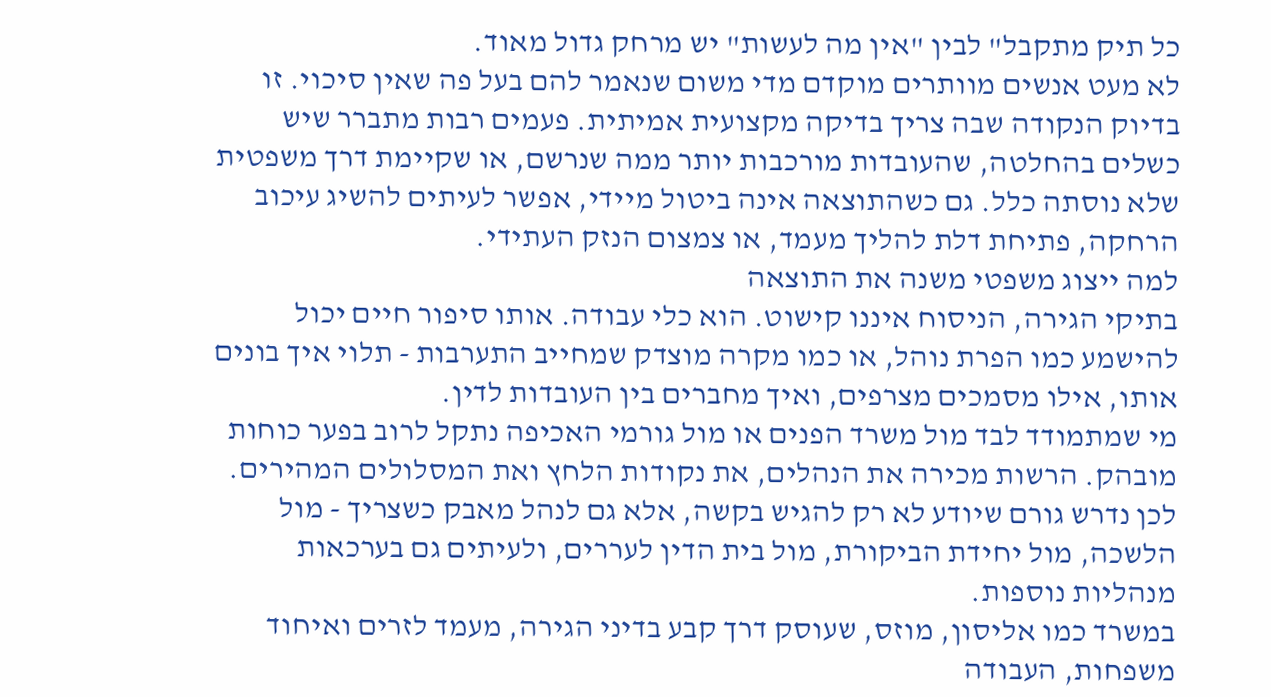כל תיק מתקבל" לבין "אין מה לעשות" יש מרחק גדול מאוד.
לא מעט אנשים מוותרים מוקדם מדי משום שנאמר להם בעל פה שאין סיכוי. זו בדיוק הנקודה שבה צריך בדיקה מקצועית אמיתית. פעמים רבות מתברר שיש כשלים בהחלטה, שהעובדות מורכבות יותר ממה שנרשם, או שקיימת דרך משפטית שלא נוסתה כלל. גם כשהתוצאה אינה ביטול מיידי, אפשר לעיתים להשיג עיכוב הרחקה, פתיחת דלת להליך מעמד, או צמצום הנזק העתידי.
למה ייצוג משפטי משנה את התוצאה
בתיקי הגירה, הניסוח איננו קישוט. הוא כלי עבודה. אותו סיפור חיים יכול להישמע כמו הפרת נוהל, או כמו מקרה מוצדק שמחייב התערבות - תלוי איך בונים אותו, אילו מסמכים מצרפים, ואיך מחברים בין העובדות לדין.
מי שמתמודד לבד מול משרד הפנים או מול גורמי האכיפה נתקל לרוב בפער כוחות מובהק. הרשות מכירה את הנהלים, את נקודות הלחץ ואת המסלולים המהירים. לכן נדרש גורם שיודע לא רק להגיש בקשה, אלא גם לנהל מאבק כשצריך - מול הלשכה, מול יחידת הביקורת, מול בית הדין לעררים, ולעיתים גם בערכאות מנהליות נוספות.
במשרד כמו אליסון, מוזס, שעוסק דרך קבע בדיני הגירה, מעמד לזרים ואיחוד משפחות, העבודה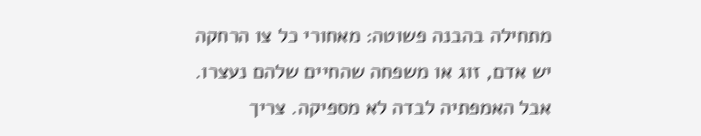מתחילה בהבנה פשוטה: מאחורי כל צו הרחקה יש אדם, זוג או משפחה שהחיים שלהם נעצרו. אבל האמפתיה לבדה לא מספיקה. צריך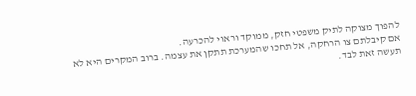להפוך מצוקה לתיק משפטי חזק, ממוקד וראוי להכרעה.
אם קיבלתם צו הרחקה, אל תחכו שהמערכת תתקן את עצמה. ברוב המקרים היא לא תעשה זאת לבד.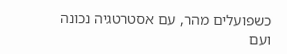כשפועלים מהר, עם אסטרטגיה נכונה ועם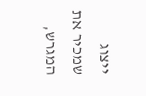ייצוג שמכיר את המגרש,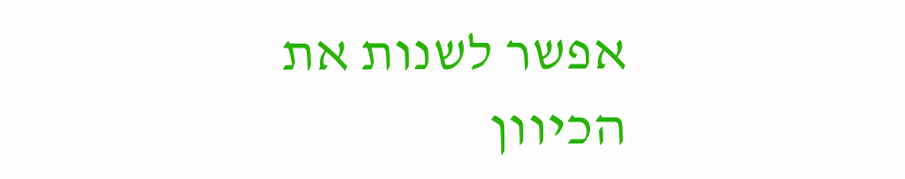אפשר לשנות את הכיוון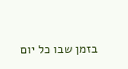בזמן שבו כל יום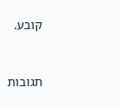קובע.



תגובות